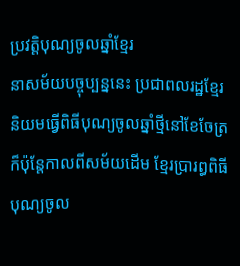ប្រវត្តិបុណ្យចូលឆ្នាំខ្មែរ
នាសម័យបច្ចុប្បន្ននេះ ប្រជាពលរដ្ឋខ្មែរនិយមធ្វើពិធីបុណ្យចូលឆ្នាំថ្មីនៅខែចែត្រ ក៏ប៉ុន្តែកាលពីសម័យដើម ខ្មែរប្រារព្ធពិធីបុណ្យចូល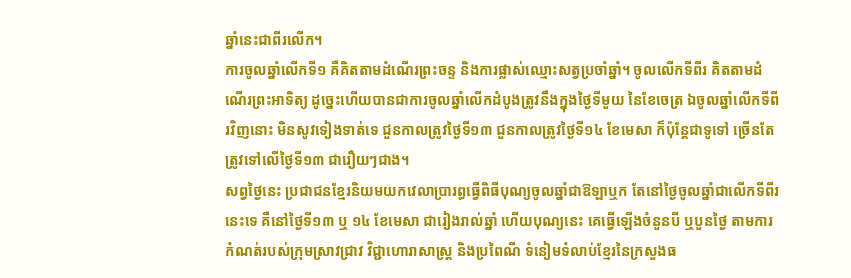ឆ្នាំនេះជាពីរលើក។
ការចូលឆ្នាំលើកទី១ គឺគិតតាមដំណើរព្រះចន្ទ និងការផ្លាស់ឈ្មោះសត្វប្រចាំឆ្នាំ។ ចូលលើកទីពីរ គិតតាមដំណើរព្រះអាទិត្យ ដូច្នេះហើយបានជាការចូលឆ្នាំលើកដំបូងត្រូវនឹងក្នុងថ្ងៃទីមួយ នៃខែចេត្រ ឯចូលឆ្នាំលើកទីពីរវិញនោះ មិនសូវទៀងទាត់ទេ ជួនកាលត្រូវថ្ងៃទី១៣ ជួនកាលត្រូវថ្ងៃទី១៤ ខែមេសា ក៏ប៉ុន្តែជាទូទៅ ច្រើនតែត្រូវទៅលើថ្ងៃទី១៣ ជារឿយៗជាង។
សព្វថ្ងៃនេះ ប្រជាជនខ្មែរនិយមយកវេលាប្រារព្ធធ្វើពិធីបុណ្យចូលឆ្នាំជាឱឡាឬក តែនៅថ្ងៃចូលឆ្នាំជាលើកទីពីរនេះទេ គឺនៅថ្ងៃទី១៣ ឬ ១៤ ខែមេសា ជារៀងរាល់ឆ្នាំ ហើយបុណ្យនេះ គេធ្វើឡើងចំនួនបី ឬបួនថ្ងៃ តាមការកំណត់របស់ក្រុមស្រាវជ្រាវ វិជ្ជាហោរាសាស្ត្រ និងប្រពៃណី ទំនៀមទំលាប់ខ្មែរនៃក្រសួងធ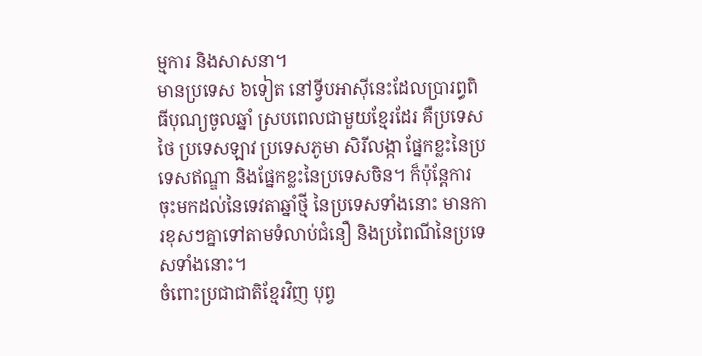ម្មការ និងសាសនា។
មានប្រទេស ៦ទៀត នៅទ្វីបអាស៊ីនេះដែលប្រារព្ធពិធីបុណ្យចូលឆ្នាំ ស្របពេលជាមួយខ្មែរដែរ គឺប្រទេសថៃ ប្រទេសឡាវ ប្រទេសភូមា សិរីលង្កា ផ្នែកខ្លះនៃប្រទេសឥណ្ឌា និងផ្នែកខ្លះនៃប្រទេសចិន។ ក៏ប៉ុន្តែការចុះមកដល់នៃទេវតាឆ្នាំថ្មី នៃប្រទេសទាំងនោះ មានការខុសៗគ្នាទៅតាមទំលាប់ជំនឿ និងប្រពៃណីនៃប្រទេសទាំងនោះ។
ចំពោះប្រជាជាតិខ្មែរវិញ បុព្វ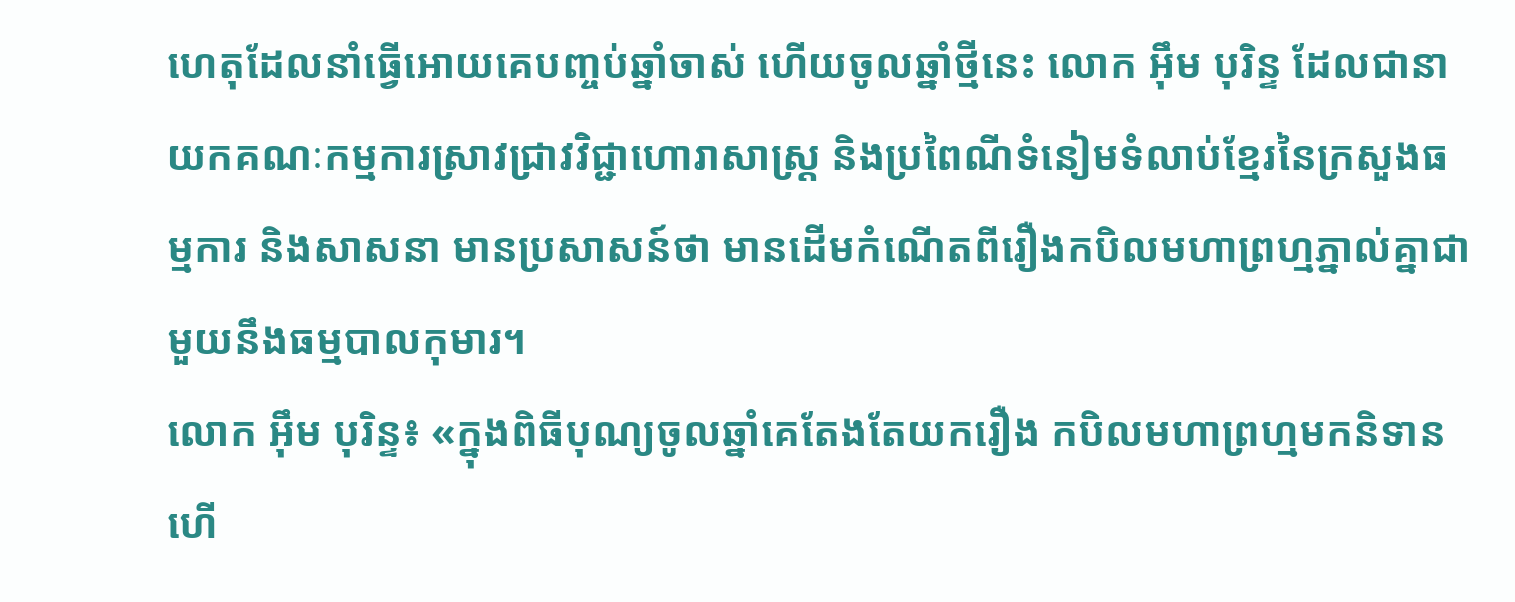ហេតុដែលនាំធ្វើអោយគេបញ្ចប់ឆ្នាំចាស់ ហើយចូលឆ្នាំថ្មីនេះ លោក អ៊ឹម បុរិន្ទ ដែលជានាយកគណៈកម្មការស្រាវជ្រាវវិជ្ជាហោរាសាស្ត្រ និងប្រពៃណីទំនៀមទំលាប់ខ្មែរនៃក្រសួងធម្មការ និងសាសនា មានប្រសាសន៍ថា មានដើមកំណើតពីរឿងកបិលមហាព្រហ្មភ្នាល់គ្នាជាមួយនឹងធម្មបាលកុមារ។
លោក អ៊ឹម បុរិន្ទ៖ «ក្នុងពិធីបុណ្យចូលឆ្នាំគេតែងតែយករឿង កបិលមហាព្រហ្មមកនិទាន ហើ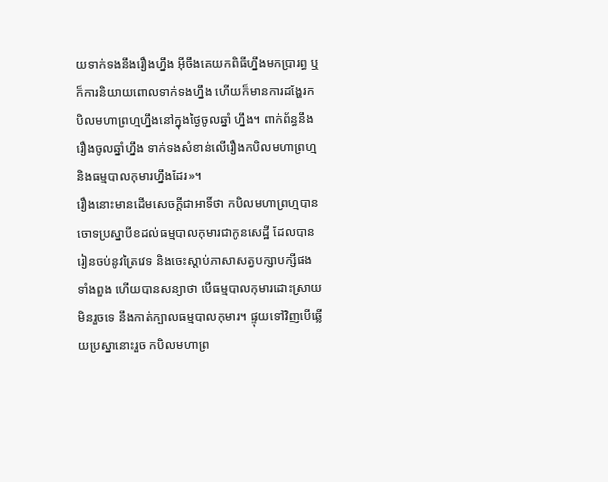យទាក់ទងនឹងរឿងហ្នឹង អ៊ីចឹងគេយកពិធីហ្នឹងមកប្រារព្ធ ឬក៏ការនិយាយពោលទាក់ទងហ្នឹង ហើយក៏មានការដង្ហែរកបិលមហាព្រហ្មហ្នឹងនៅក្នុងថ្ងៃចូលឆ្នាំ ហ្នឹង។ ពាក់ព័ន្ធនឹងរឿងចូលឆ្នាំហ្នឹង ទាក់ទងសំខាន់លើរឿងកបិលមហាព្រហ្ម និងធម្មបាលកុមារហ្នឹងដែរ»។
រឿងនោះមានដើមសេចក្ដីជាអាទិ៍ថា កបិលមហាព្រហ្មបានចោទប្រស្នាបីខដល់ធម្មបាលកុមារជាកូនសេដ្ឋី ដែលបានរៀនចប់នូវត្រៃវេទ និងចេះស្តាប់ភាសាសត្វបក្សាបក្សីផងទាំងពួង ហើយបានសន្យាថា បើធម្មបាលកុមារដោះស្រាយមិនរួចទេ នឹងកាត់ក្បាលធម្មបាលកុមារ។ ផ្ទុយទៅវិញបើឆ្លើយប្រស្នានោះរួច កបិលមហាព្រ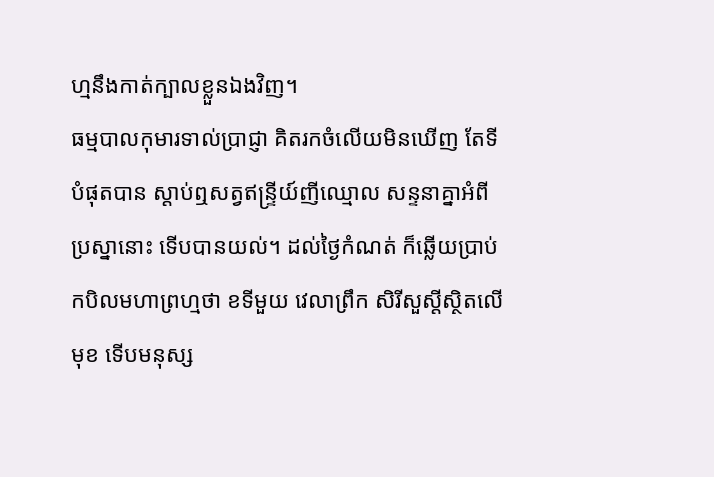ហ្មនឹងកាត់ក្បាលខ្លួនឯងវិញ។
ធម្មបាលកុមារទាល់ប្រាជ្ញា គិតរកចំលើយមិនឃើញ តែទីបំផុតបាន ស្តាប់ឮសត្វឥន្ទ្រីយ៍ញីឈ្មោល សន្ទនាគ្នាអំពីប្រស្នានោះ ទើបបានយល់។ ដល់ថ្ងៃកំណត់ ក៏ឆ្លើយប្រាប់កបិលមហាព្រហ្មថា ខទីមួយ វេលាព្រឹក សិរីសួស្តីស្ថិតលើមុខ ទើបមនុស្ស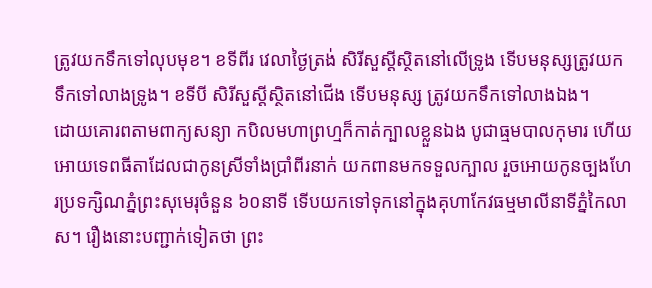ត្រូវយកទឹកទៅលុបមុខ។ ខទីពីរ វេលាថ្ងៃត្រង់ សិរីសួស្តីស្ថិតនៅលើទ្រូង ទើបមនុស្សត្រូវយក ទឹកទៅលាងទ្រូង។ ខទីបី សិរីសួស្តីស្ថិតនៅជើង ទើបមនុស្ស ត្រូវយកទឹកទៅលាងឯង។
ដោយគោរពតាមពាក្យសន្យា កបិលមហាព្រហ្មក៏កាត់ក្បាលខ្លួនឯង បូជាធ្មមបាលកុមារ ហើយអោយទេពធីតាដែលជាកូនស្រីទាំងប្រាំពីរនាក់ យកពានមកទទួលក្បាល រួចអោយកូនច្បងហែរប្រទក្សិណភ្នំព្រះសុមេរុចំនួន ៦០នាទី ទើបយកទៅទុកនៅក្នុងគុហាកែវធម្មមាលីនាទីភ្នំកៃលាស។ រឿងនោះបញ្ជាក់ទៀតថា ព្រះ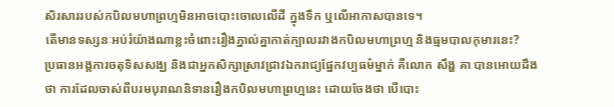សិរសាររបស់កបិលមហាព្រហ្មមិនអាចបោះចោលលើដី ក្នុងទឹក ឬលើអាកាសបានទេ។
តើមានទស្សនៈអប់រំយ៉ាងណាខ្លះចំពោះរឿងភ្នាល់គ្នាកាត់ក្បាលរវាងកបិលមហាព្រហ្ម និងធ្មមបាលកុមារនេះ?
ប្រធានអង្គការចតុទិសសង្ឃ និងជាអ្នកសិក្សាស្រាវជ្រាវឯករាជ្យផ្នែកវប្បធម៌ម្នាក់ គឺលោក សឹង្ហ គា បានអោយដឹងថា ការដែលចាស់ពីបរមបុរាណនិទានរឿងកបិលមហាព្រហ្មនេះ ដោយចែងថា បើបោះ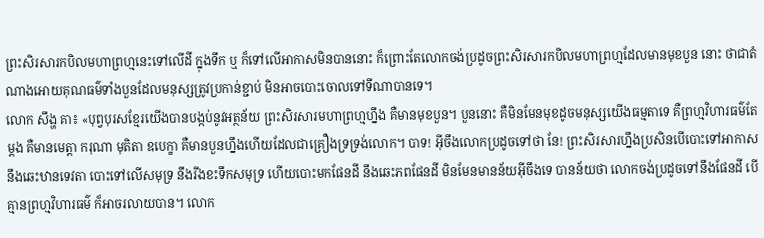ព្រះសិរសារកបិលមហាព្រហ្មនេះទៅលើដី ក្នុងទឹក ឬ ក៏ទៅលើអាកាសមិនបាននោះ ក៏ព្រោះតែលោកចង់ប្រដូចព្រះសិរសារកបិលមហាព្រហ្មដែលមានមុខបួន នោះ ថាជាតំណាងអោយគុណធម៌ទាំងបួនដែលមនុស្សត្រូវប្រកាន់ខ្ជាប់ មិនអាចបោះចោលទៅទីណាបានទេ។
លោក សឹង្ហ គា៖ «បុព្វបុរសខ្មែរយើងបានបង្កប់នូវអត្ថន័យ ព្រះសិរសារមហាព្រហ្មហ្នឹង គឺមានមុខបួន។ បួននោះ គឺមិនមែនមុខដូចមនុស្សយើងធម្មតាទេ គឺព្រហ្មវិហារធម៌តែម្ដង គឺមានមេត្តា ករុណា មុតិតា ឧបេក្ខា គឺមានបួនហ្នឹងហើយដែលជាគ្រឿងទ្រទ្រង់លោក។ បាទ! អ៊ីចឹងលោកប្រដូចទៅថា នែ! ព្រះសិរសារហ្នឹងប្រសិនបើបោះទៅអាកាស នឹងឆេះឋានទេវតា បោះទៅលើសមុទ្រ នឹងរីងខះទឹកសមុទ្រ ហើយបោះមកផែនដី នឹងឆេះភពផែនដី មិនមែនមានន័យអ៊ីចឹងទេ បានន័យថា លោកចង់ប្រដូចទៅនឹងផែនដី បើគ្មានព្រហ្មវិហារធម៌ ក៏អាចរលាយបាន។ លោក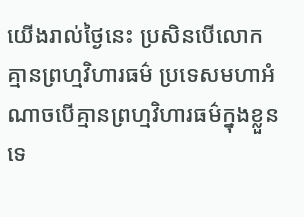យើងរាល់ថ្ងៃនេះ ប្រសិនបើលោកគ្មានព្រហ្មវិហារធម៌ ប្រទេសមហាអំណាចបើគ្មានព្រហ្មវិហារធម៌ក្នុងខ្លួនទេ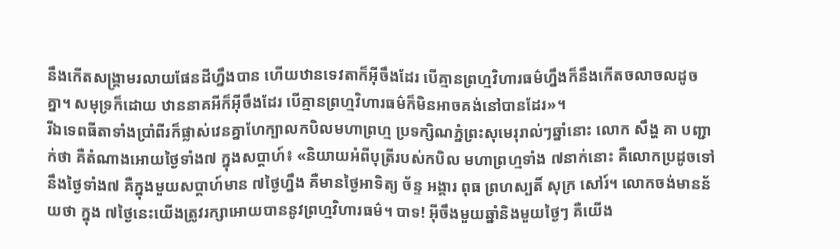នឹងកើតសង្គ្រាមរលាយផែនដីហ្នឹងបាន ហើយឋានទេវតាក៏អ៊ីចឹងដែរ បើគ្មានព្រហ្មវិហារធម៌ហ្នឹងក៏នឹងកើតចលាចលដូចគ្នា។ សមុទ្រក៏ដោយ ឋាននាគអីក៏អ៊ីចឹងដែរ បើគ្មានព្រហ្មវិហារធម៌ក៏មិនអាចគង់នៅបានដែរ»។
រីឯទេពធីតាទាំងប្រាំពីរក៏ផ្លាស់វេនគ្នាហែក្បាលកបិលមហាព្រហ្ម ប្រទក្សិណភ្នំព្រះសុមេរុរាល់ៗឆ្នាំនោះ លោក សឹង្ហ គា បញ្ជាក់ថា គឺតំណាងអោយថ្ងៃទាំង៧ ក្នុងសប្ដាហ៍៖ «និយាយអំពីបុត្រីរបស់កបិល មហាព្រហ្មទាំង ៧នាក់នោះ គឺលោកប្រដូចទៅនឹងថ្ងៃទាំង៧ គឺក្នុងមួយសប្ដាហ៍មាន ៧ថ្ងៃហ្នឹង គឺមានថ្ងៃអាទិត្យ ច័ន្ទ អង្គារ ពុធ ព្រហស្បតិ៍ សុក្រ សៅរ៍។ លោកចង់មានន័យថា ក្នុង ៧ថ្ងៃនេះយើងត្រូវរក្សាអោយបាននូវព្រហ្មវិហារធម៌។ បាទ! អ៊ីចឹងមួយឆ្នាំនិងមួយថ្ងៃៗ គឺយើង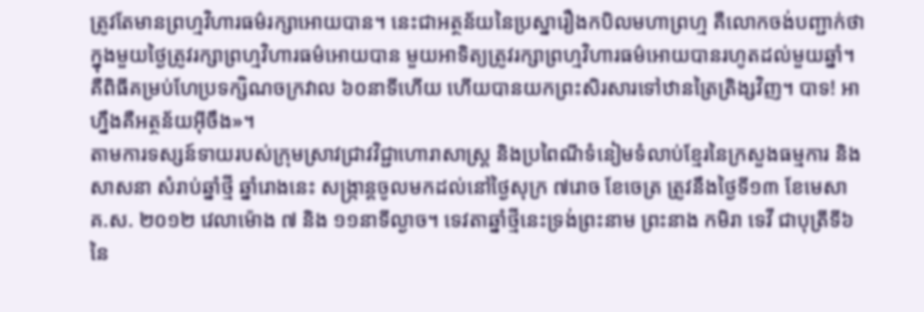ត្រូវតែមានព្រហ្មវិហារធម៌រក្សាអោយបាន។ នេះជាអត្ថន័យនៃប្រស្នារឿងកបិលមហាព្រហ្ម គឺលោកចង់បញ្ជាក់ថា ក្នុងមួយថ្ងៃត្រូវរក្សាព្រហ្មវិហារធម៌អោយបាន មួយអាទិត្យត្រូវរក្សាព្រហ្មវិហារធម៌អោយបានរហូតដល់មួយឆ្នាំ។ គឺពិធីគម្រប់ហែប្រទក្សិណចក្រវាល ៦០នាទីហើយ ហើយបានយកព្រះសិរសារទៅឋានត្រៃត្រិង្សវិញ។ បាទ! អាហ្នឹងគឺអត្ថន័យអ៊ីចឹង»។
តាមការទស្សន៍ទាយរបស់ក្រុមស្រាវជ្រាវវិជ្ជាហោរាសាស្ត្រ និងប្រពៃណីទំនៀមទំលាប់ខ្មែរនៃក្រសួងធម្មការ និងសាសនា សំរាប់ឆ្នាំថ្មី ឆ្នាំរោងនេះ សង្ក្រាន្តចូលមកដល់នៅថ្ងៃសុក្រ ៧រោច ខែចេត្រ ត្រូវនឹងថ្ងៃទី១៣ ខែមេសា គ.ស. ២០១២ វេលាម៉ោង ៧ និង ១១នាទីល្ងាច។ ទេវតាឆ្នាំថ្មីនេះទ្រង់ព្រះនាម ព្រះនាង កមិរា ទេវី ជាបុត្រីទី៦ នៃ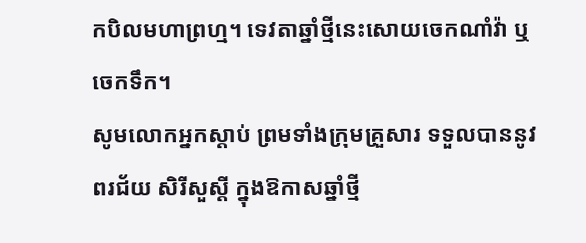កបិលមហាព្រហ្ម។ ទេវតាឆ្នាំថ្មីនេះសោយចេកណាំវ៉ា ឬចេកទឹក។
សូមលោកអ្នកស្ដាប់ ព្រមទាំងក្រុមគ្រួសារ ទទួលបាននូវពរជ័យ សិរីសួស្ដី ក្នុងឱកាសឆ្នាំថ្មី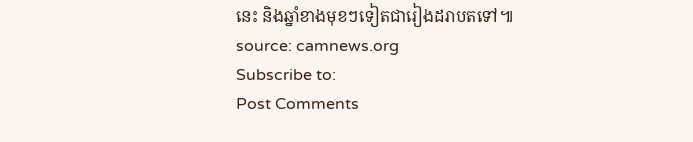នេះ និងឆ្នាំខាងមុខៗទៀតជារៀងដរាបតទៅ៕
source: camnews.org
Subscribe to:
Post Comments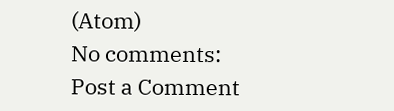(Atom)
No comments:
Post a Comment